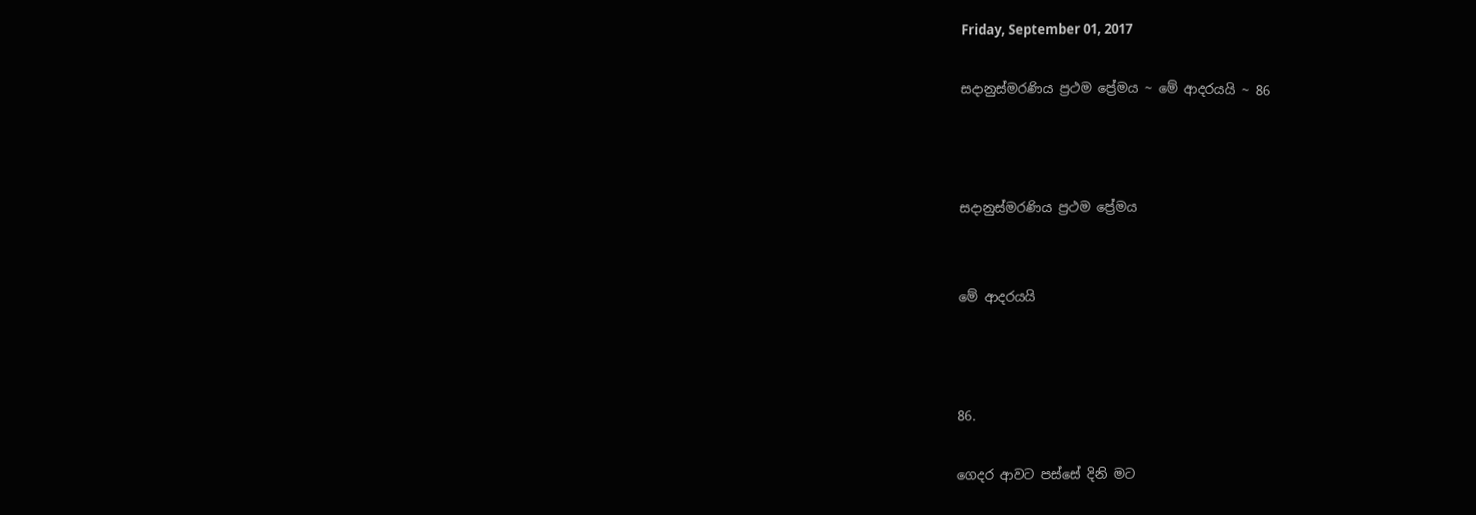Friday, September 01, 2017

සදානුස්මරණිය ප්‍රථම ප්‍රේමය ~ මේ ආදරයයි ~ 86



සදානුස්මරණිය ප්‍රථම ප්‍රේමය


මේ ආදරයයි



86.

ගෙදර ආවට පස්සේ දිනි මට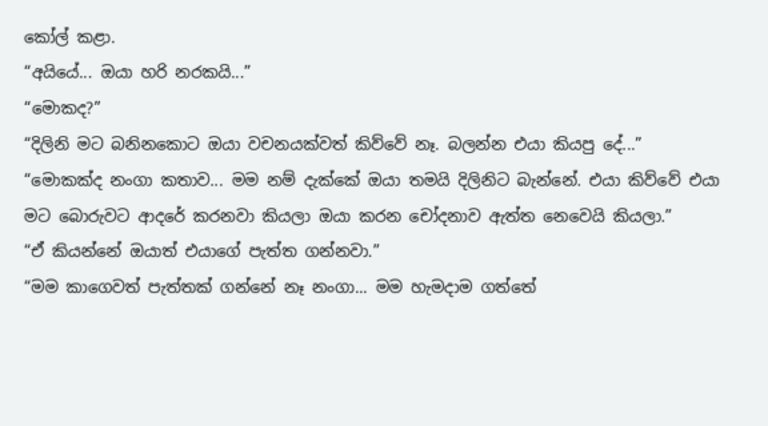කෝල් කළා.
“අයියේ... ඔයා හරි නරකයි...”
“මොකද?”
“දිලිනි මට බනිනකොට ඔයා වචනයක්වත් කිව්වේ නෑ. බලන්න එයා කියපු දේ...”
“මොකක්ද නංගා කතාව... මම නම් දැක්කේ ඔයා තමයි දිලිනිට බැන්නේ. එයා කිව්වේ එයා මට බොරුවට ආදරේ කරනවා කියලා ඔයා කරන චෝදනාව ඇත්ත නෙවෙයි කියලා.”
“ඒ කියන්නේ ඔයාත් එයාගේ පැත්ත ගන්නවා.”
“මම කාගෙවත් පැත්තක් ගන්නේ නෑ නංගා... මම හැමදාම ගත්තේ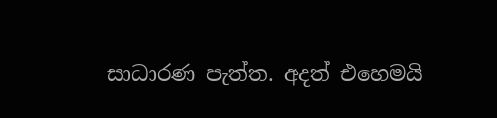සාධාරණ පැත්ත. අදත් එහෙමයි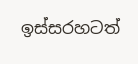ඉස්සරහටත්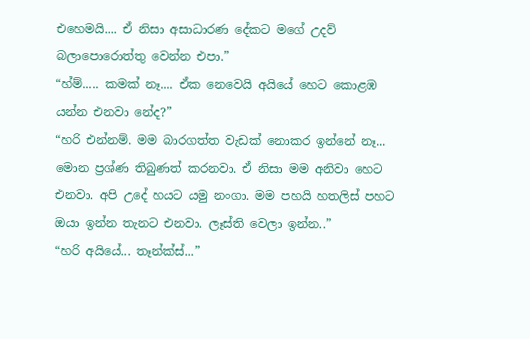එහෙමයි.... ඒ නිසා ‍අසාධාරණ දේකට මගේ උදව් බලාපොරොත්තු වෙන්න එපා.”
“හ්ම්..... කමක් නෑ.... ඒක නෙවෙයි අයියේ හෙට කොළඹ යන්න එනවා‍ නේද?”
“හරි එන්නම්. මම බාරගත්ත වැඩක් නොකර ඉන්නේ නෑ... මොන ප්‍රශ්ණ තිබුණත් කරනවා. ඒ නිසා මම අනිවා හෙට එනවා. අපි උදේ හයට යමු නංගා. මම පහයි හතලිස් පහට ඔයා ඉන්න තැනට එනවා. ලෑස්ති වෙලා ඉන්න..”
“හරි අයියේ... තෑන්ක්ස්...”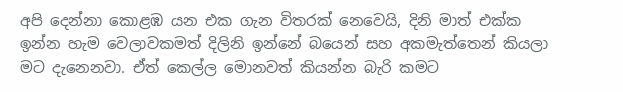අපි දෙන්නා කොළඹ යන එක ගැන විතරක් නෙවෙයි, දිනි මාත් එක්ක ඉන්න හැම වෙලාවකමත් දිලිනි ඉන්නේ බයෙන් සහ අකමැත්තෙන් කියලා මට දැනෙනවා. ඒත් කෙල්ල මොනවත් කියන්න බැරි කමට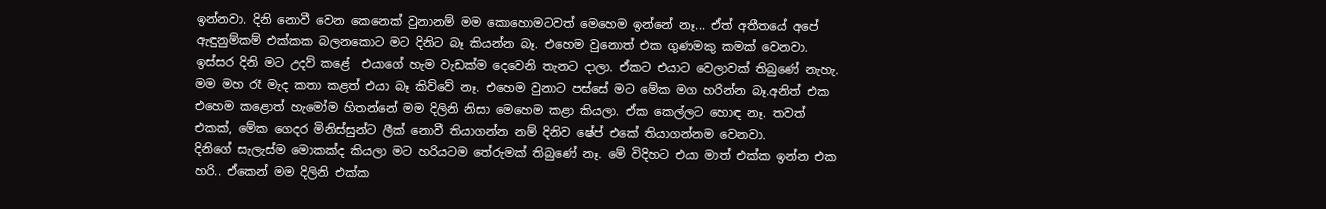ඉන්නවා. දිනි නොවී වෙන කෙනෙක් වුනානම් මම කොහොමටවත් මෙහෙම ඉන්නේ නෑ... ඒත් අතීතයේ අපේ ඇඳුනුම්කම් එක්කක බලනකොට මට දිනිට බෑ කියන්න බෑ. එහෙම වුනොත් එක ගුණමකු කමක් වෙනවා.
ඉස්සර දිනි මට උදව් කළේ  එයාගේ හැම වැඩක්ම දෙවෙනි තැනට දාලා. ඒකට එයාට වෙලාවක් තිබුණේ නැහැ. මම මහ රෑ මැද කතා කළත් එයා බෑ කිව්වේ නෑ. එහෙම වුනාට පස්සේ මට මේක මග හරින්න බෑ.අනිත් එක එහෙම කළොත් හැමෝම හිතන්නේ මම දිලිනි නිසා මෙහෙම කළා කියලා. ඒක කෙල්ලට හොඳ නෑ. තවත් එකක්, මේක ගෙදර මිනිස්සුන්ට ලීක් නොවී තියාගන්න නම් දිනිව ෂේප් එකේ තියාගන්නම වෙනවා.
දිනිගේ සැලැස්ම මොකක්ද කියලා මට හරියටම තේරුමක් තිබුණේ නෑ. මේ විදිහට එයා මාත් එක්ක ඉන්න එක හරි.. ඒකෙන් මම දිලිනි එක්ක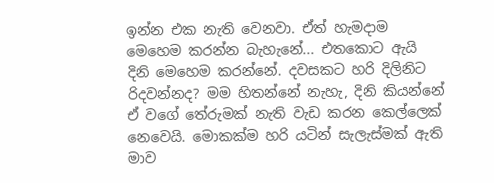ඉන්න එක නැති වෙනවා. ඒත් හැමදාම මෙහෙම කරන්න බැහැනේ... එතකොට ඇයි දිනි මෙහෙම කරන්නේ. දවසකට හරි දිලිනිට රිදවන්නද? මම හිතන්නේ නැහැ, දිනි කියන්නේ ඒ වගේ තේරුමක් නැති වැඩ කරන කෙල්ලෙක් නෙවෙයි. මොකක්ම හරි යටින් සැලැස්මක් ඇති මාව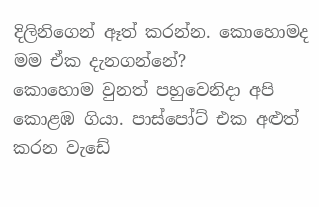දිලිනිගෙන් ඈත් කරන්න. කොහොමද මම ඒක දැනගන්නේ?
කොහොම වුනත් පහුවෙනිදා අපි කොළඹ ගියා. පාස්පෝට් එක අළුත් කරන වැඩේ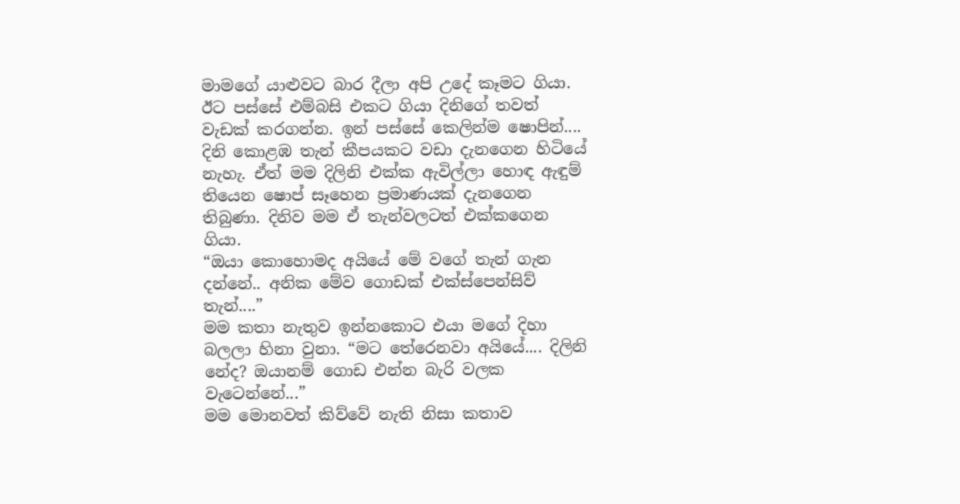මාමගේ යාළුවට බාර දීලා අපි උදේ කෑමට ගියා. ඊට පස්සේ එම්බසි එකට ගියා දිනිගේ තවත් වැඩක් කරගන්න. ඉන් පස්සේ කෙලින්ම ෂොපින්.... දිනි කොළඹ තැන් කීපයකට වඩා දැනගෙන හිටියේ නැහැ. ඒත් මම දිලිනි එක්ක ඇවිල්ලා හොඳ ඇඳුම් තියෙන ෂොප් සෑහෙන ප්‍රමාණයක් දැනගෙන තිබුණා. දිනිව මම ඒ තැන්වලටත් එක්කගෙන ගියා.
“ඔයා කොහොමද අයියේ මේ වගේ තැන් ගැන දන්නේ.. අනික මේව ගොඩක් එක්ස්පෙන්සිව් තැන්....”
මම කතා නැතුව ඉන්නකොට එයා මගේ දිහා බලලා හිනා වුනා. “මට ‍තේරෙනවා අයියේ.... දිලිනි නේද? ඔයානම් ගොඩ එන්න බැරි වලක වැටෙන්නේ...”
මම මොනවත් කිව්වේ නැති නිසා කතාව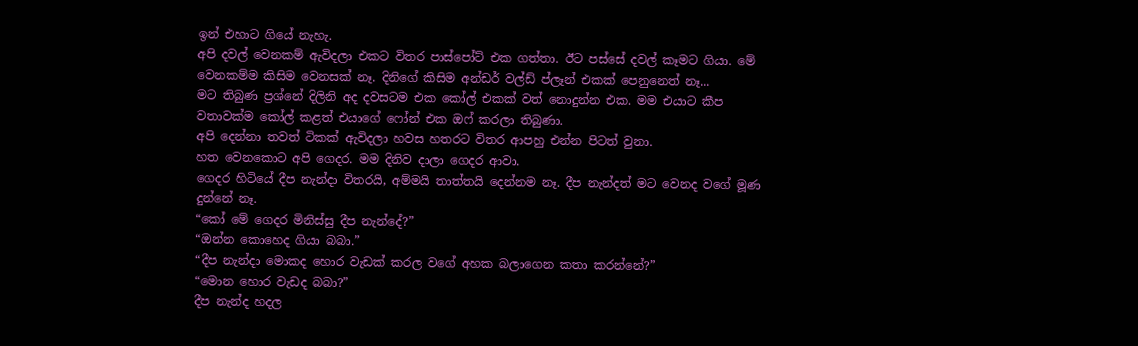ඉන් එහාට ගියේ නැහැ.
අපි දවල් වෙනකම් ඇවිදලා එකට විතර පාස්පෝට් එක ගත්තා. ඊට පස්සේ දවල් කෑමට ගියා. මේ වෙනකම්ම කිසිම වෙනසක් නෑ. දිනිගේ කිසිම අන්ඩර් වල්ඩ් ප්ලෑන් එකක් පෙනුනෙත් නෑ...
මට තිබුණ ප්‍රශ්නේ දිලිනි අද දවසටම එක කෝල් එකක් වත් නොදුන්න එක. මම එයාට කීප වතාවක්ම කෝල් කළත් එයාගේ ෆෝන් එක ඔෆ් කරලා තිබුණා.
අපි දෙන්නා තවත් ටිකක් ඇවිදලා හවස හතරට විතර ආපහු එන්න පිටත් වුනා.
හත වෙනකොට අපි ගෙදර. මම දිනිව දාලා ගෙදර ආවා.
ගෙදර හිටියේ දීප නැන්දා විතරයි, අම්මයි තාත්තයි දෙන්නම නෑ. දීප නැන්දත් මට වෙනද වගේ මූණ දුන්නේ නෑ.
“කෝ මේ ගෙදර මිනිස්සු දීප නැන්දේ?”
“ඔන්න කොහෙද ගියා බබා.”
“දීප නැන්දා මොකද හොර වැඩක් කරල වගේ අහක බලාගෙන කතා කරන්නේ?”
“මොන හොර වැඩද බබා?”
දීප නැන්ද හදල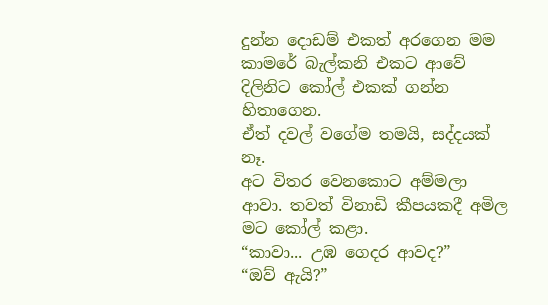දුන්න දොඩම් එකත් අරගෙන මම කාමරේ බැල්කනි එකට ආවේ දිලිනිට කෝල් එකක් ගන්න හිතාගෙන.
ඒත් දවල් වගේම තමයි, සද්දයක් නෑ.
අට විතර වෙනකොට අම්මලා ආවා. තවත් විනාඩි කීපයකදී අමිල මට කෝල් කළා.
“කාවා... උඹ ගෙදර ආවද?”
“ඔව් ඇයි?”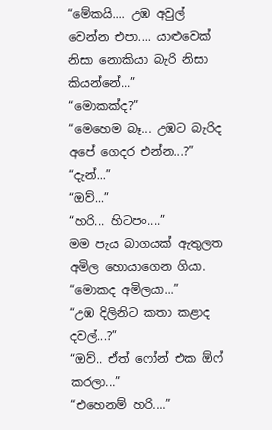“මේකයි.... උඹ අවුල් වෙන්න එපා.... යාළුවෙක් නිසා නොකියා බැරි නිසා කියන්නේ...”
“මොකක්ද?”
“මෙහෙම බෑ... උඹට බැරිද අපේ ගෙදර එන්න...?”
“දැන්...”
“ඔව්...”
“හරි... හිටපං....”
මම පැය බාගයක් ඇතුලත අමිල හොයාගෙන ගියා.
“මොකද අමිලයා...”
“උඹ දිලිනිට කතා කළාද දවල්...?”
“ඔව්.. ඒත් ෆෝන් එක ඕෆ් කරලා...”
“එහෙනම් හරි....”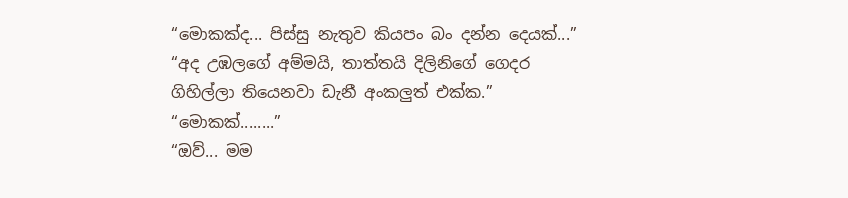“මොකක්ද... පිස්සු නැතුව කියපං බං දන්න දෙයක්...”
“අද උඹලගේ අම්මයි, තාත්තයි දිලිනිගේ ගෙදර ගිහිල්ලා තියෙනවා ඩැනී අංකලුත් එක්ක.”
“මොකක්........”
“ඔව්... මම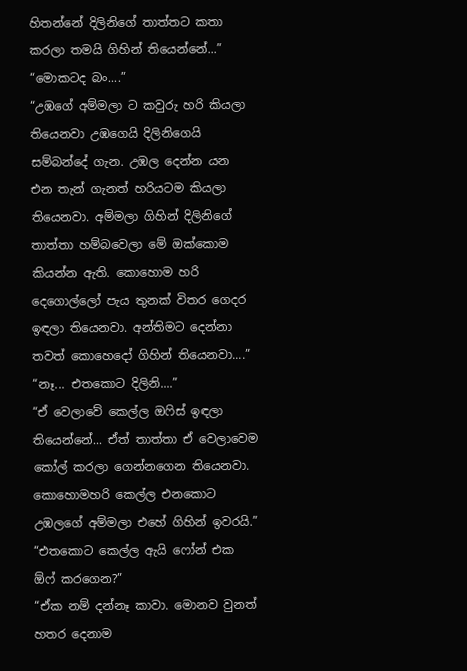හිතන්නේ ‍දිලිනිගේ තාත්තට කතා කරලා තමයි ගිහින් තියෙන්නේ...”
“මොකටද බං....”
“උඹගේ අම්මලා ට කවුරු හරි කියලා තියෙනවා උඹගෙයි දිලිනිගෙයි සම්බන්දේ ගැන. උඹල දෙන්න යන එන තැන් ගැනත් හරියටම කියලා තියෙනවා. අම්මලා ගිහින් දිලිනිගේ තාත්තා හම්බවෙලා මේ ඔක්කොම කියන්න ඇති. කොහොම හරි දෙගොල්ලෝ පැය තුනක් විතර ගෙදර ඉඳලා තියෙනවා. අන්තිමට දෙන්නා තවත් කොහෙදෝ ගිහින් තියෙනවා....”
“නෑ... එතකොට දිලිනි....”
“ඒ වෙලාවේ කෙල්ල ඔෆිස් ඉඳලා තියෙන්නේ... ඒත් තාත්තා ඒ වෙලාවෙම කෝල් කරලා ගෙන්නගෙන තියෙනවා. කොහොමහරි කෙල්ල එනකොට උඹලගේ අම්මලා එහේ ගිහින් ඉවරයි.”
“එතකොට කෙල්ල ඇයි ෆෝන් එක ඕෆ් කරගෙන?”
“ඒක නම් දන්නෑ කාවා. මොනව වුනත් හතර දෙනාම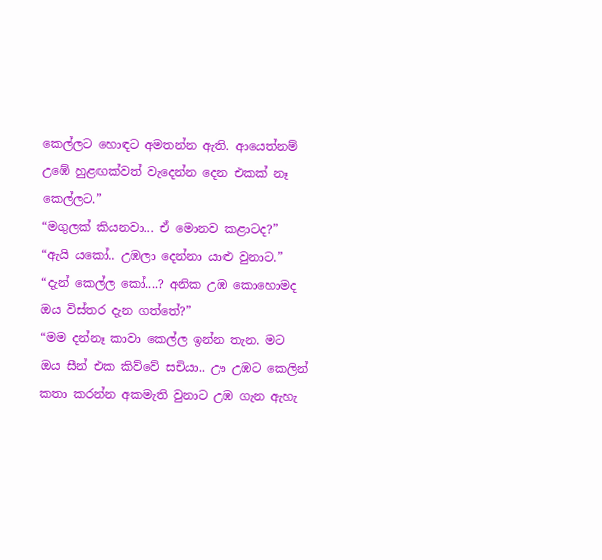කෙල්ලට හොඳට අමතන්න ඇති. ආයෙත්නම් උඹේ හුළඟක්වත් වැදෙන්න දෙන එකක් නෑ කෙල්ලට.”
“මගුලක් කියනවා... ඒ මොනව කළාටද?”
“ඇයි යකෝ.. උඹලා දෙන්නා යාළු වුනාට.”
“දැන් කෙල්ල කෝ....? අනික උඹ කොහොමද ඔය විස්තර දැන ගත්තේ?”
“මම දන්නෑ කාවා කෙල්ල ඉන්න තැන. මට ඔය සීන් එක කිව්වේ සචියා.. ඌ උඹට කෙලින් කතා කරන්න අකමැති වුනාට උඹ ගැන ඇහැ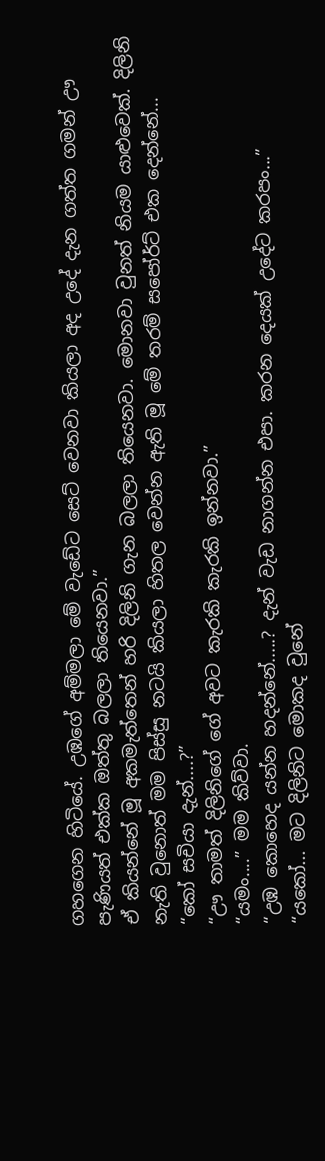ගහගෙන හිටියේ. උඹගේ අම්මලා මේ වැඩේට සෙට් වෙනවා කියලා අද උදේ දැන ගත්ත ගමන් ඌ පැණියත් එක්ක ඔත්තු බලලා තියෙනවා.”
ඒ කියන්නේ මූ අකමැත්තෙන් හරි දිලිනි ගැන බලලා තියෙනවා. මොනවා වුනත් නියම යාළුවෙක්. දිලිනි නැති වුනොත් මම පිස්සු නටයි කියලා හිතල වෙන්න ඇති මූ මේ තරම් සපෝර්ට් එක දෙන්නේ...
“කෝ සචියා දැන්....?”
“ඌ තාමත් දිලිනිගේ ගේ අවට කැරකි කැරකි ඉන්නවා.”
“යමං....” මම කිව්වා.
“උඹ කොහෙද යන්න හදන්නේ.....? දැන් වැඩ‍ නාගන්න එපා. කරන දෙයක් උදේට කරපං...”
“යකෝ... මට දිලිනිට මොකද වුනේ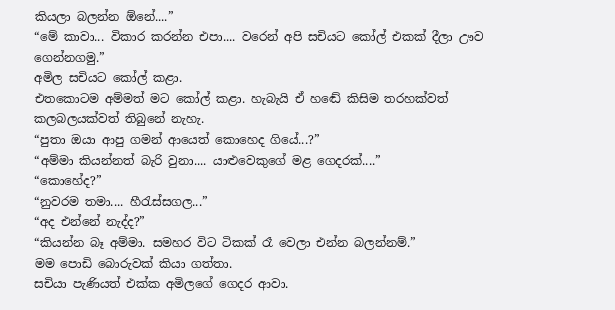කියලා බලන්න ඕනේ....”
“මේ කාවා... විකාර කරන්න එපා.... වරෙන් අපි සචියට කෝල් එකක් දීලා ඌව ගෙන්නගමු.”
අමිල සචියට කෝල් කළා.
එතකොටම අම්මත් මට කෝල් කළා. හැබැයි ඒ හඬේ කිසිම තරහක්වත් කලබලයක්වත් තිබුනේ නැහැ.
“පුතා ඔයා ආපු ගමන් ආයෙත් කොහෙද ගියේ...?”
“අම්මා කියන්නත් බැරි වුනා.... යාළුවෙකුගේ මළ ගෙදරක්....”
“කොහේද?”
“නුවරම තමා.... හීරැස්සගල...”
“අද එන්නේ නැද්ද?”
“කියන්න බෑ අම්මා. සමහර විට ටිකක් රෑ වෙලා එන්න බලන්නම්.”
මම පොඩි බොරුවක් කියා ගත්තා.
සචියා පැණියත් එක්ක අමිලගේ ගෙදර ආවා.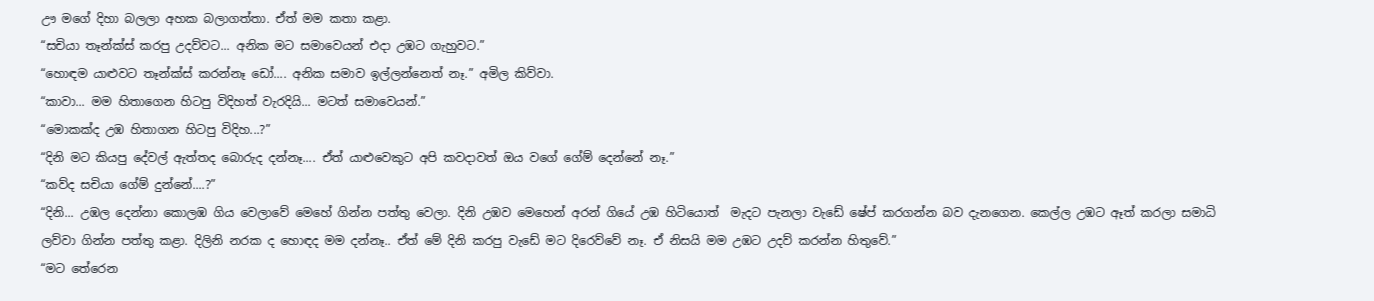ඌ මගේ දිහා බලලා අහක බලාගත්තා. ඒත් මම කතා කළා.
“සචියා තෑන්ක්ස් කරපු උදව්වට... අනික මට සමාවෙයන් එදා උඹට ගැහුවට.”
“හොඳම යාළුවට තෑන්ක්ස් කරන්නෑ ඩෝ.... අනික සමාව ඉල්ලන්නෙත් නෑ.” අමිල කිව්වා.
“කාවා... මම හිතාගෙන හිටපු විදිහත් වැරදියි... මටත් සමාවෙයන්.”
“මොකක්ද උඹ හිතාගන හිටපු විදිහ...?”
“දිනි මට කියපු දේවල් ඇත්තද බොරුද දන්නෑ.... ඒත් යාළුවෙකුට අපි කවදාවත් ඔය වගේ ගේම් දෙන්නේ නෑ.”
“කව්ද සචියා ගේම් දුන්නේ....?”
“දිනි... උඹල දෙන්නා කොලඹ ගිය වෙලාවේ මෙහේ ගින්න පත්තු වෙලා. දිනි උඹව මෙහෙන් අරන් ගියේ උඹ හිටියොත්  මැදට පැනලා වැඩේ ෂේප් කරගන්න බව දැනගෙන. කෙල්ල උඹට ඈත් කරලා සමාධි ලව්වා ගින්න පත්තු කළා. දිලිනි නරක ද හොඳද මම දන්නෑ.. ඒත් මේ දිනි කරපු වැඩේ මට දිරෙව්වේ නෑ. ඒ නිසයි මම උඹට උදව් කරන්න හිතුවේ.”
“මට තේරෙන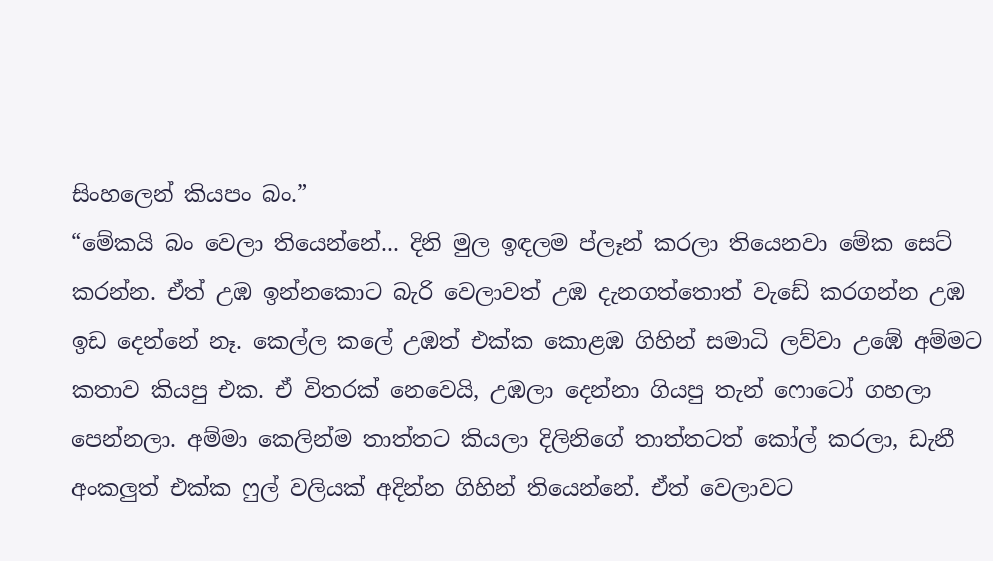සිංහලෙන් කියපං බං.”
“මේකයි බං වෙලා තියෙන්නේ... දිනි මුල ඉඳලම ප්ලෑන් කරලා තියෙනවා මේක සෙට් කරන්න. ඒත් උඹ ඉන්නකොට බැරි වෙලාවත් උඹ දැනගත්තොත් වැඩේ කරගන්න උඹ ඉඩ දෙන්නේ නෑ. කෙල්ල කලේ උඹත් එක්ක කොළඹ ගිහින් සමාධි ලව්වා උඹේ අම්මට කතාව කියපු එක. ඒ විතරක් නෙවෙයි, උඹලා දෙන්නා ගියපු තැන් ෆොටෝ ගහලා පෙන්නලා. අම්මා කෙලින්ම තාත්තට කියලා දිලිනිගේ තාත්තටත් කෝල් කරලා, ඩැනී අංකලුත් එක්ක ෆුල් වලියක් අදින්න ගිහින් තියෙන්නේ. ඒත් වෙලාවට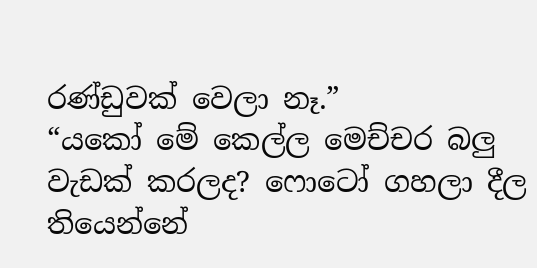රණ්ඩුවක් වෙලා නෑ.”
“යකෝ මේ කෙල්ල මෙච්චර බලු වැඩක් කරලද? ෆොටෝ ගහලා දීල තියෙන්නේ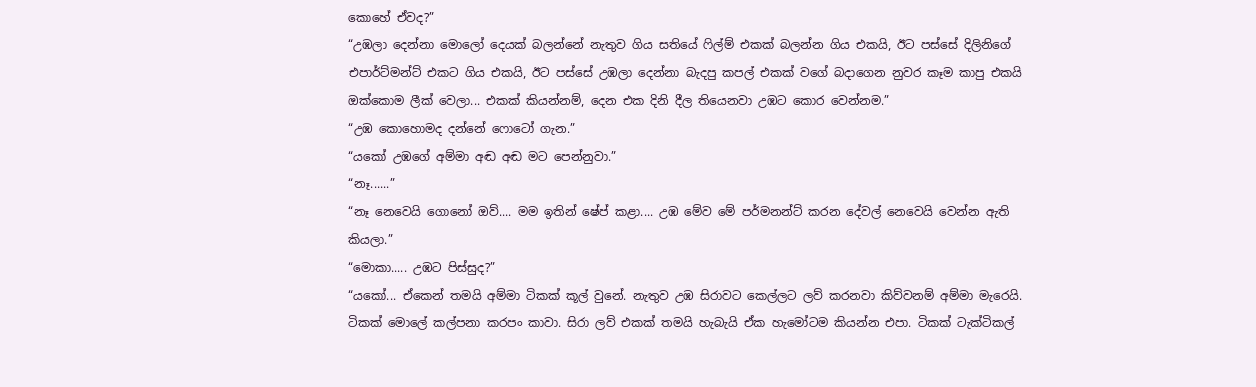කොහේ ඒවද?”
“උඹලා දෙන්නා මොලෝ දෙයක් බලන්නේ නැතුව ගිය සතියේ ෆිල්ම් එකක් බලන්න ගිය එකයි, ඊට පස්සේ දිලිනිගේ එපාර්ට්මන්ට් එකට ගිය එකයි, ඊට පස්සේ උඹලා දෙන්නා බැදපු කපල් එකක් වගේ බදාගෙන නුවර කෑම කාපු එකයි ඔක්කොම ලීක් වෙලා... එකක් කියන්නම්, දෙන එක දිනි දීල ‍තියෙනවා උඹට කොර වෙන්නම.”
“උඹ කොහොමද දන්නේ ෆොටෝ ගැන.”
“යකෝ උඹගේ අම්මා අඬ අඬ මට පෙන්නුවා.”
“නෑ......”
“නෑ නෙවෙයි ගොනෝ ඔව්.... මම ඉතින් ෂේප් කළා.... උඹ මේව මේ පර්මනන්ට් කරන දේවල් නෙවෙයි වෙන්න ඇති කියලා.”
“මොකා..... උඹට පිස්සුද?”
“යකෝ... ඒකෙන් තමයි අම්මා ටිකක් කූල් වුනේ. නැතුව උඹ සිරාවට කෙල්ලට ලව් කරනවා කිව්වනම් අම්මා මැරෙයි. ටිකක් මොලේ කල්පනා කරපං කාවා. සිරා ලව් එකක් තමයි හැබැයි ඒක හැමෝටම කියන්න එපා. ටිකක් ටැක්ටිකල්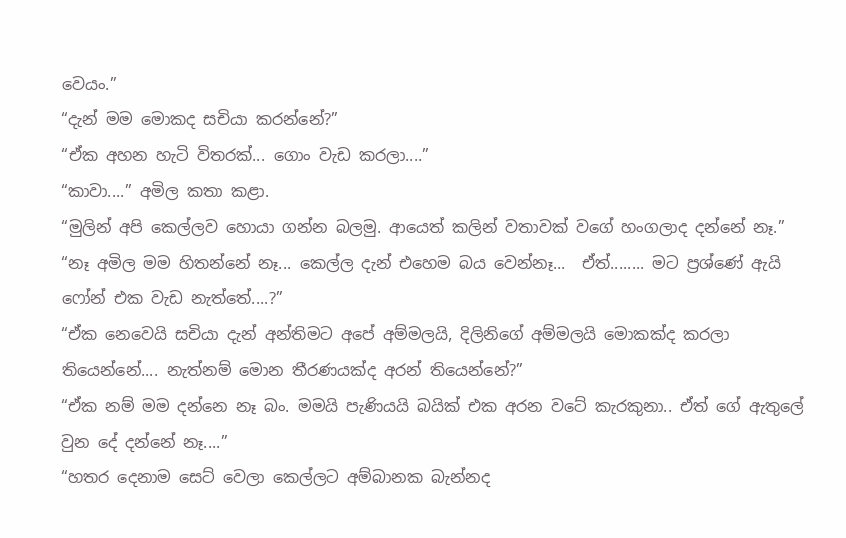වෙයං.”
“දැන් මම මොකද සචියා කරන්නේ?”
“ඒක අහන හැටි විතරක්... ගොං වැඩ කරලා....”
“කාවා....” අමිල කතා කළා.
“මුලින් අපි කෙල්ලව හොයා ගන්න බලමු. ආයෙත් කලින් වතාවක් වගේ හංගලාද දන්නේ නෑ.”
“නෑ අමිල මම හිතන්නේ නෑ... කෙල්ල දැන් එහෙම බය වෙන්නෑ...  ඒත්........ මට ප්‍රශ්ණේ ඇයි ෆෝන් එක වැඩ නැත්තේ....?”
“ඒක නෙවෙයි සචියා දැන් අන්තිමට අපේ අම්මලයි, දිලිනිගේ අම්මලයි මොකක්ද කරලා තියෙන්නේ.... නැත්නම් මොන තීරණයක්ද අරන් තියෙන්නේ?”
“ඒක නම් මම දන්නෙ නෑ බං. මමයි පැණියයි බයික් එක අරන වටේ කැරකුනා.. ඒත් ගේ ඇතුලේ වුන දේ දන්නේ නෑ....”
“හතර දෙනාම සෙට් වෙලා කෙල්ලට අම්බානක බැන්නද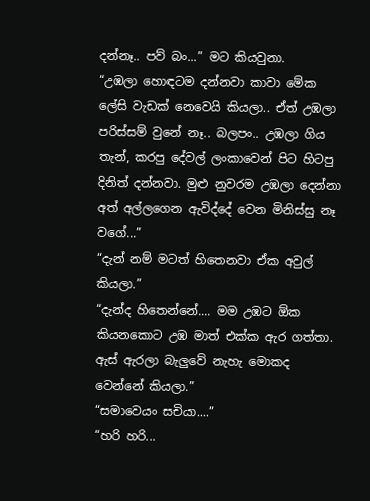දන්නෑ.. පව් බං...” මට කියවුනා.
“උඹලා හොඳටම දන්නවා කාවා මේක ලේසි වැඩක් නෙවෙයි කියලා.. ඒත් උඹලා පරිස්සම් වුනේ නෑ.. බලපං.. උඹලා ගිය තැන්, කරපු දේවල් ලංකාවෙන් පිට ‍හිටපු දිනිත් දන්නවා. මුළු නුවරම උඹලා දෙන්නා අත් අල්ලගෙන ඇවිද්දේ වෙන මිනිස්සු නෑ වගේ...”
“දැන් නම් මටත් හිතෙනවා ඒක අවුල් කියලා.”
“දැන්ද හිතෙන්නේ.... මම උඹට ඕක කියනකොට උඹ මාත් එක්ක ඇර ගත්තා. ඇස් ඇරලා බැලුවේ නැහැ මොකද වෙන්නේ කියලා.”
“සමාවෙයං සචියා....”
“හරි හරි...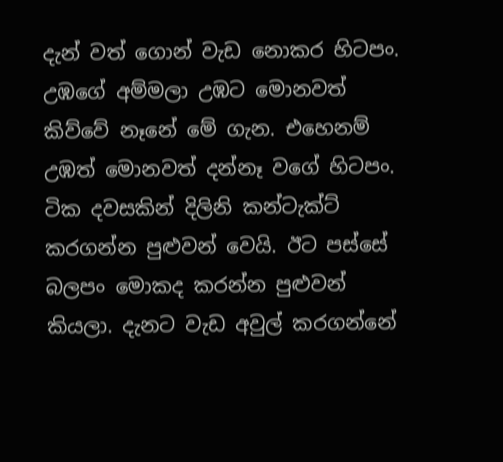දැන් වත් ගොන් වැඩ නොකර හිටපං. උඹගේ අම්මලා උඹට මොනවත් කිව්වේ නෑනේ මේ ගැන. එහෙනම් උඹත් මොනවත් දන්නෑ වගේ හිටපං. ටික දවසකින් දිලිනි කන්ටැක්ට් කරගන්න පුළුවන් වෙයි. ඊට පස්සේ බලපං මොකද කරන්න පුළුවන් කියලා. දැනට වැඩ අවුල් කරගන්නේ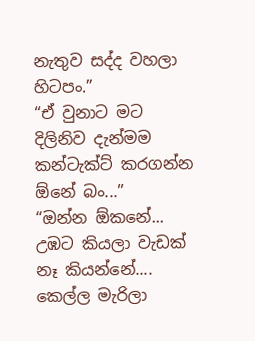නැතුව සද්ද වහලා හිටපං.”
“ඒ වුනාට මට දිලිනිව දැන්මම කන්ටැක්ට් කරගන්න ඕනේ බං...”
“ඔන්න ඕකනේ... උඹට කියලා වැඩක් නෑ කියන්නේ.... කෙල්ල මැරිලා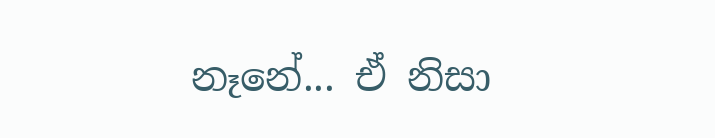නෑනේ... ඒ නිසා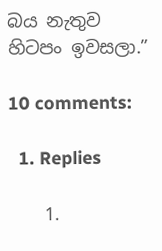බය නැතුව හිටපං ඉවසලා.”

10 comments:

  1. Replies

    1.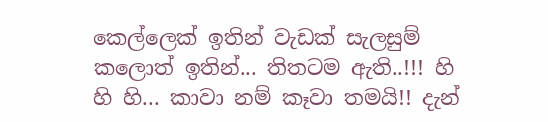කෙල්ලෙක් ඉතින් වැඩක් සැලසුම් කලොත් ඉතින්... තිතටම ඇති..!!! හි හි හි... කාවා නම් කෑවා තමයි!! දැන්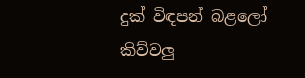දුක් විඳපන් බළලෝ කිව්වලු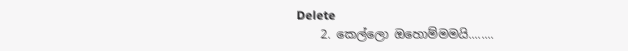Delete
    2. කෙල්ලො ඔහොම්මමයි........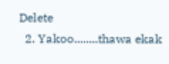Delete
  2. Yakoo........thawa ekak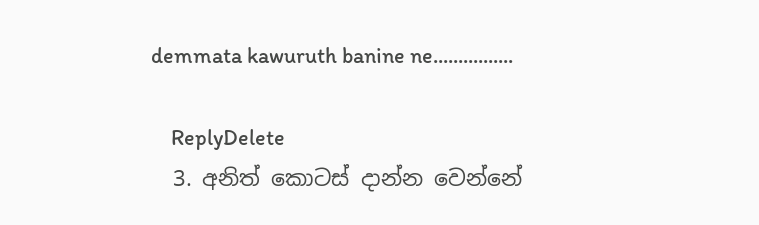demmata kawuruth banine ne................

    ReplyDelete
  3. අනිත් කොටස් දාන්න වෙන්නේ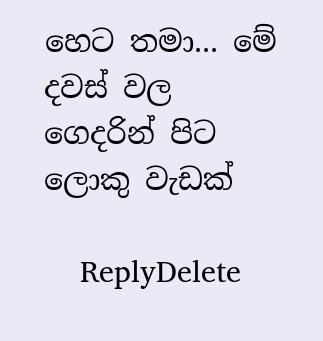හෙට තමා... මේ දවස් වල ගෙදරින් පිට ලොකු වැඩක්

    ReplyDelete